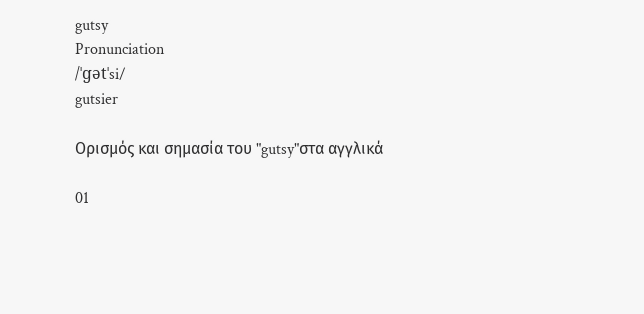gutsy
Pronunciation
/ˈɡətˈsi/
gutsier

Ορισμός και σημασία του "gutsy"στα αγγλικά

01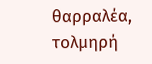θαρραλέα, τολμηρή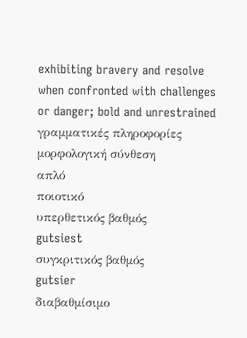exhibiting bravery and resolve when confronted with challenges or danger; bold and unrestrained
γραμματικές πληροφορίες
μορφολογική σύνθεση
απλό
ποιοτικό
υπερθετικός βαθμός
gutsiest
συγκριτικός βαθμός
gutsier
διαβαθμίσιμο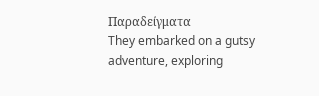Παραδείγματα
They embarked on a gutsy adventure, exploring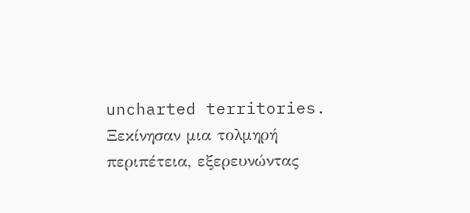uncharted territories.
Ξεκίνησαν μια τολμηρή περιπέτεια, εξερευνώντας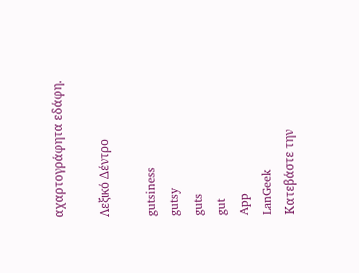αχαρτογράφητα εδάφη.

Λεξικό Δέντρο

gutsiness
gutsy
guts
gut
App
LanGeek
Κατεβάστε την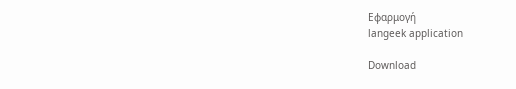Εφαρμογή
langeek application

Download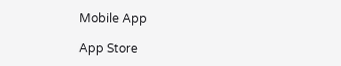Mobile App

App Store